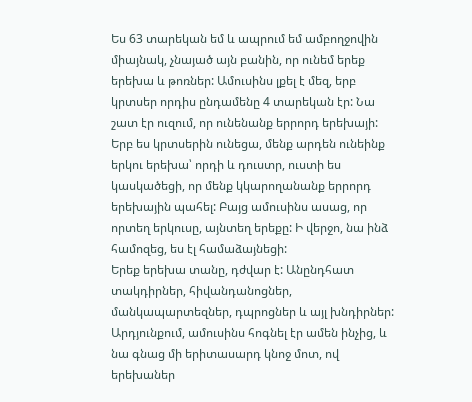Ես 63 տարեկան եմ և ապրում եմ ամբողջովին միայնակ, չնայած այն բանին, որ ունեմ երեք երեխա և թոռներ: Ամուսինս լքել է մեզ, երբ կրտսեր որդիս ընդամենը 4 տարեկան էր: Նա շատ էր ուզում, որ ունենանք երրորդ երեխայի: Երբ ես կրտսերին ունեցա, մենք արդեն ունեինք երկու երեխա՝ որդի և դուստր, ուստի ես կասկածեցի, որ մենք կկարողանանք երրորդ երեխային պահել: Բայց ամուսինս ասաց, որ որտեղ երկուսը, այնտեղ երեքը: Ի վերջո, նա ինձ համոզեց, ես էլ համաձայնեցի:
Երեք երեխա տանը, դժվար է: Անընդհատ տակդիրներ, հիվանդանոցներ, մանկապարտեզներ, դպրոցներ և այլ խնդիրներ: Արդյունքում, ամուսինս հոգնել էր ամեն ինչից, և նա գնաց մի երիտասարդ կնոջ մոտ, ով երեխաներ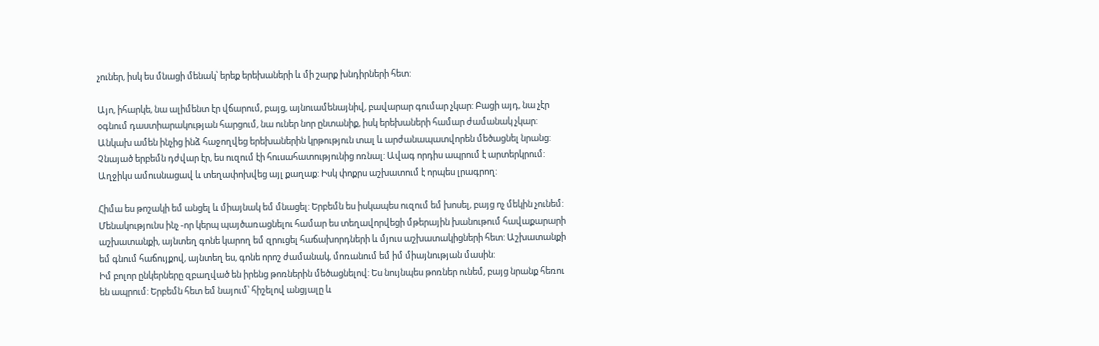չուներ, իսկ ես մնացի մենակ՝ երեք երեխաների և մի շարք խնդիրների հետ:

Այո, իհարկե, նա ալիմենտ էր վճարում, բայց, այնուամենայնիվ, բավարար գումար չկար: Բացի այդ, նա չէր օգնում դաստիարակության հարցում, նա ուներ նոր ընտանիք, իսկ երեխաների համար ժամանակ չկար:
Անկախ ամեն ինչից ինձ հաջողվեց երեխաներին կրթություն տալ և արժանապատվորեն մեծացնել նրանց: Չնայած երբեմն դժվար էր, ես ուզում էի հուսահատությունից ոռնալ: Ավագ որդիս ապրում է արտերկրում: Աղջիկս ամուսնացավ և տեղափոխվեց այլ քաղաք: Իսկ փոքրս աշխատում է որպես լրագրող:

Հիմա ես թոշակի եմ անցել և միայնակ եմ մնացել: Երբեմն ես իսկապես ուզում եմ խոսել, բայց ոչ մեկին չունեմ: Մենակությունս ինչ -որ կերպ պայծառացնելու համար ես տեղավորվեցի մթերային խանութում հավաքարարի աշխատանքի, այնտեղ գոնե կարող եմ զրուցել հաճախորդների և մյուս աշխատակիցների հետ: Աշխատանքի եմ գնում հաճույքով, այնտեղ ես, գոնե որոշ ժամանակ, մոռանում եմ իմ միայնության մասին:
Իմ բոլոր ընկերները զբաղված են իրենց թոռներին մեծացնելով: Ես նույնպես թոռներ ունեմ, բայց նրանք հեռու են ապրում: Երբեմն հետ եմ նայում՝ հիշելով անցյալը և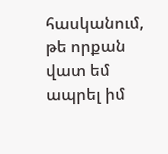հասկանում, թե որքան վատ եմ ապրել իմ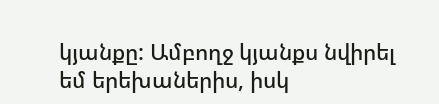կյանքը: Ամբողջ կյանքս նվիրել եմ երեխաներիս, իսկ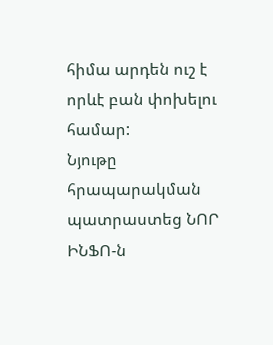հիմա արդեն ուշ է որևէ բան փոխելու համար:
Նյութը հրապարակման պատրաստեց ՆՈՐ ԻՆՖՈ-ն